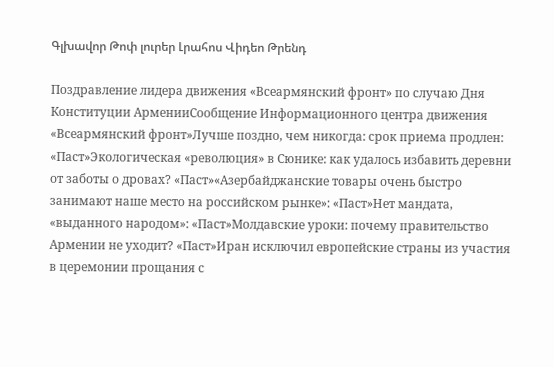Գլխավոր Թոփ լուրեր Լրահոս Վիդեո Թրենդ

Поздравление лидера движения «Всеармянский фронт» по случаю Дня Конституции АрменииСообщение Информационного центра движения «Всеармянский фронт»Лучше поздно, чем никогда: срок приема продлен: «Паст»Экологическая «революция» в Сюнике: как удалось избавить деревни от заботы о дровах? «Паст»«Азербайджанские товары очень быстро занимают наше место на российском рынке»: «Паст»Нет мандата, «выданного народом»: «Паст»Молдавские уроки: почему правительство Армении не уходит? «Паст»Иран исключил европейские страны из участия в церемонии прощания с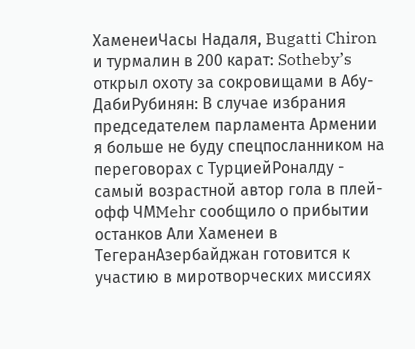ХаменеиЧасы Надаля, Bugatti Chiron и турмалин в 200 карат: Sotheby’s открыл охоту за сокровищами в Абу-ДабиРубинян: В случае избрания председателем парламента Армении я больше не буду спецпосланником на переговорах с ТурциейРоналду - самый возрастной автор гола в плей-офф ЧМMehr сообщило о прибытии останков Али Хаменеи в ТегеранАзербайджан готовится к участию в миротворческих миссиях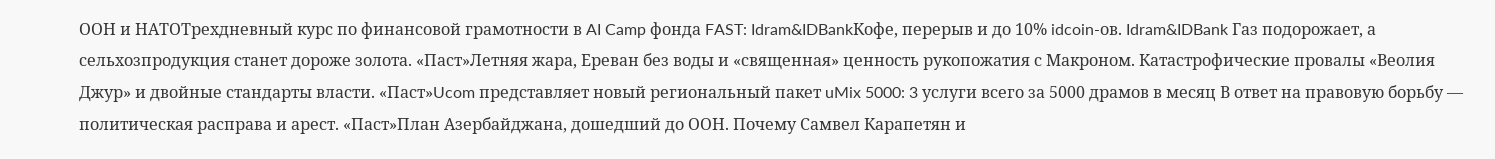ООН и НАТОТрехдневный курс по финансовой грамотности в AI Camp фонда FAST: Idram&IDBankКофе, перерыв и до 10% idcoin-ов. Idram&IDBank Газ подорожает, а сельхозпродукция станет дороже золота. «Паст»Летняя жара, Ереван без воды и «священная» ценность рукопожатия с Макроном. Катастрофические провалы «Веолия Джур» и двойные стандарты власти. «Паст»Ucom представляет новый региональный пакет uMix 5000: 3 услуги всего за 5000 драмов в месяц В ответ на правовую борьбу — политическая расправа и арест. «Паст»План Азербайджана, дошедший до ООН. Почему Самвел Карапетян и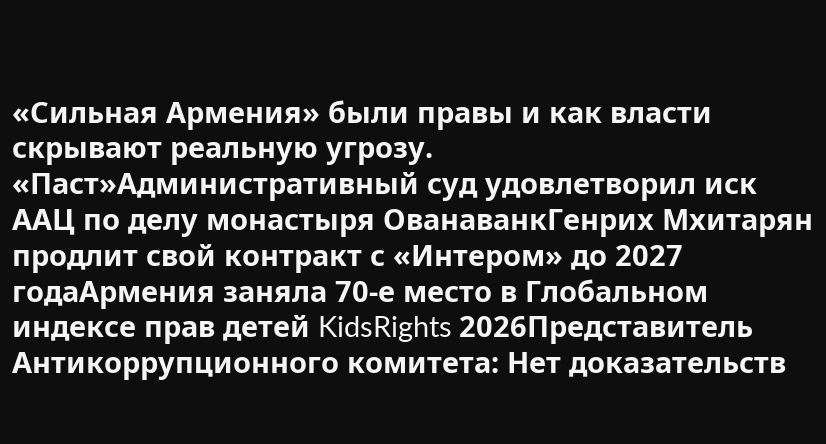«Сильная Армения» были правы и как власти скрывают реальную угрозу. «Паст»Административный суд удовлетворил иск ААЦ по делу монастыря ОванаванкГенрих Мхитарян продлит свой контракт с «Интером» до 2027 годаАрмения заняла 70-е место в Глобальном индексе прав детей KidsRights 2026Представитель Антикоррупционного комитета: Нет доказательств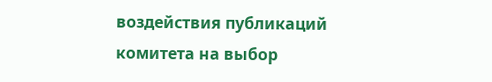воздействия публикаций комитета на выбор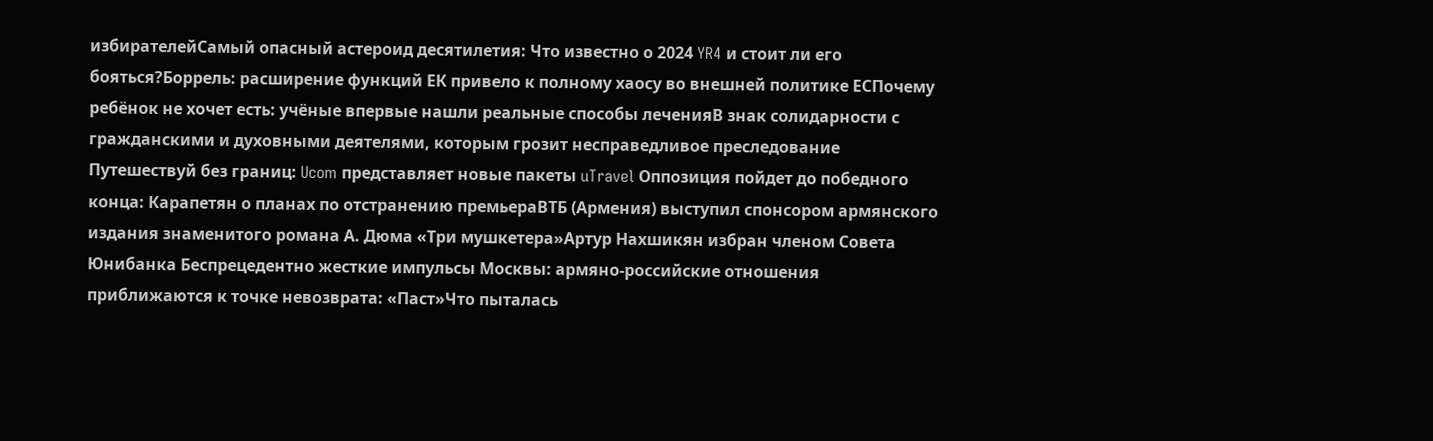избирателейСамый опасный астероид десятилетия: Что известно о 2024 YR4 и стоит ли его бояться?Боррель: расширение функций ЕК привело к полному хаосу во внешней политике ЕСПочему ребёнок не хочет есть: учёные впервые нашли реальные способы леченияВ знак солидарности с гражданскими и духовными деятелями, которым грозит несправедливое преследование Путешествуй без границ: Ucom представляет новые пакеты uTravel Оппозиция пойдет до победного конца: Карапетян о планах по отстранению премьераВТБ (Армения) выступил спонсором армянского издания знаменитого романа А. Дюма «Три мушкетера»Артур Нахшикян избран членом Совета Юнибанка Беспрецедентно жесткие импульсы Москвы: армяно-российские отношения приближаются к точке невозврата: «Паст»Что пыталась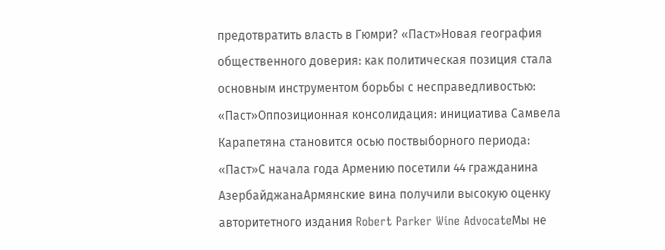предотвратить власть в Гюмри? «Паст»Новая география общественного доверия: как политическая позиция стала основным инструментом борьбы с несправедливостью: «Паст»Оппозиционная консолидация: инициатива Самвела Карапетяна становится осью поствыборного периода: «Паст»С начала года Армению посетили 44 гражданина АзербайджанаАрмянские вина получили высокую оценку авторитетного издания Robert Parker Wine AdvocateМы не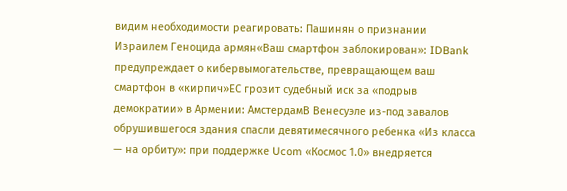видим необходимости реагировать: Пашинян о признании Израилем Геноцида армян«Ваш смартфон заблокирован»: IDBank предупреждает о кибервымогательстве, превращающем ваш смартфон в «кирпич»ЕС грозит судебный иск за «подрыв демократии» в Армении: АмстердамВ Венесуэле из-под завалов обрушившегося здания спасли девятимесячного ребенка «Из класса — на орбиту»: при поддержке Ucom «Космос 1.0» внедряется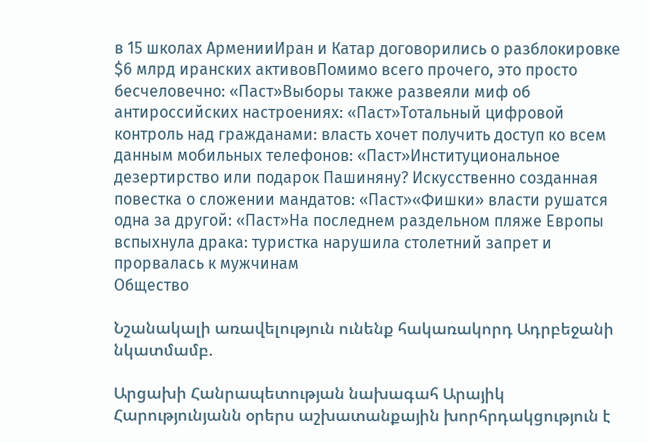в 15 школах АрменииИран и Катар договорились о разблокировке $6 млрд иранских активовПомимо всего прочего, это просто бесчеловечно: «Паст»Выборы также развеяли миф об антироссийских настроениях: «Паст»Тотальный цифровой контроль над гражданами: власть хочет получить доступ ко всем данным мобильных телефонов: «Паст»Институциональное дезертирство или подарок Пашиняну? Искусственно созданная повестка о сложении мандатов: «Паст»«Фишки» власти рушатся одна за другой: «Паст»На последнем раздельном пляже Европы вспыхнула драка: туристка нарушила столетний запрет и прорвалась к мужчинам
Общество

Նշանակալի առավելություն ունենք հակառակորդ Ադրբեջանի նկատմամբ.

Արցախի Հանրապետության նախագահ Արայիկ Հարությունյանն օրերս աշխատանքային խորհրդակցություն է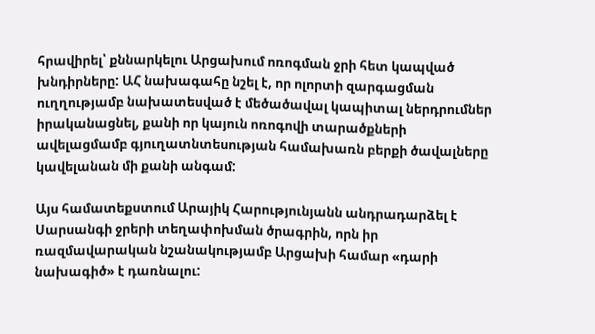հրավիրել՝ քննարկելու Արցախում ոռոգման ջրի հետ կապված խնդիրները: ԱՀ նախագահը նշել է, որ ոլորտի զարգացման ուղղությամբ նախատեսված է մեծածավալ կապիտալ ներդրումներ իրականացնել, քանի որ կայուն ոռոգովի տարածքների ավելացմամբ գյուղատնտեսության համախառն բերքի ծավալները կավելանան մի քանի անգամ:

Այս համատեքստում Արայիկ Հարությունյանն անդրադարձել է Սարսանգի ջրերի տեղափոխման ծրագրին, որն իր ռազմավարական նշանակությամբ Արցախի համար «դարի նախագիծ» է դառնալու: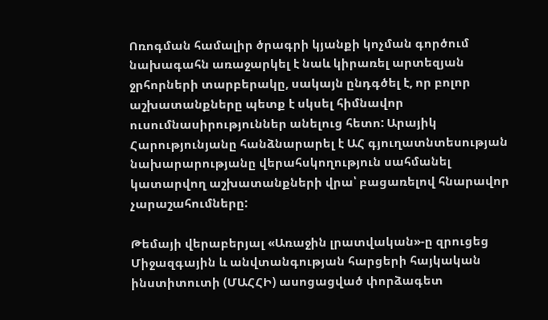Ոռոգման համալիր ծրագրի կյանքի կոչման գործում նախագահն առաջարկել է նաև կիրառել արտեզյան ջրհորների տարբերակը, սակայն ընդգծել է, որ բոլոր աշխատանքները պետք է սկսել հիմնավոր ուսումնասիրություններ անելուց հետո: Արայիկ Հարությունյանը հանձնարարել է ԱՀ գյուղատնտեսության նախարարությանը վերահսկողություն սահմանել կատարվող աշխատանքների վրա՝ բացառելով հնարավոր չարաշահումները:

Թեմայի վերաբերյալ «Առաջին լրատվական»-ը զրուցեց Միջազգային և անվտանգության հարցերի հայկական ինստիտուտի (ՄԱՀՀԻ) ասոցացված փորձագետ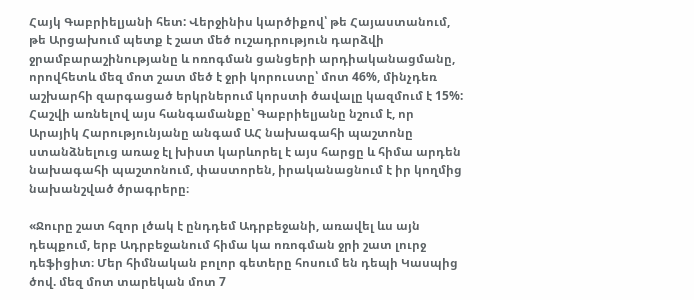Հայկ Գաբրիելյանի հետ: Վերջինիս կարծիքով՝ թե Հայաստանում, թե Արցախում պետք է շատ մեծ ուշադրություն դարձվի ջրամբարաշինությանը և ոռոգման ցանցերի արդիականացմանը, որովհետև մեզ մոտ շատ մեծ է ջրի կորուստը՝ մոտ 46%, մինչդեռ աշխարհի զարգացած երկրներում կորստի ծավալը կազմում է 15%: Հաշվի առնելով այս հանգամանքը՝ Գաբրիելյանը նշում է, որ Արայիկ Հարությունյանը անգամ ԱՀ նախագահի պաշտոնը ստանձնելուց առաջ էլ խիստ կարևորել է այս հարցը և հիմա արդեն նախագահի պաշտոնում, փաստորեն, իրականացնում է իր կողմից նախանշված ծրագրերը։

«Ջուրը շատ հզոր լծակ է ընդդեմ Ադրբեջանի, առավել ևս այն դեպքում, երբ Ադրբեջանում հիմա կա ոռոգման ջրի շատ լուրջ դեֆիցիտ։ Մեր հիմնական բոլոր գետերը հոսում են դեպի Կասպից ծով. մեզ մոտ տարեկան մոտ 7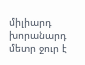միլիարդ խորանարդ մետր ջուր է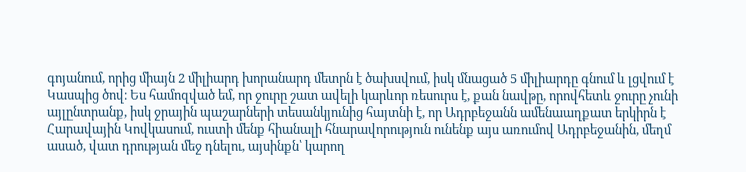գոյանում, որից միայն 2 միլիարդ խորանարդ մետրն է ծախսվում, իսկ մնացած 5 միլիարդը գնում և լցվում է Կասպից ծով։ Ես համոզված եմ, որ ջուրը շատ ավելի կարևոր ռեսուրս է, քան նավթը, որովհետև ջուրը չունի այլընտրանք, իսկ ջրային պաշարների տեսանկյունից հայտնի է, որ Ադրբեջանն ամենաաղքատ երկիրն է Հարավային Կովկասում, ուստի մենք հիանալի հնարավորություն ունենք այս առումով Ադրբեջանին, մեղմ ասած, վատ դրության մեջ դնելու, այսինքն՝ կարող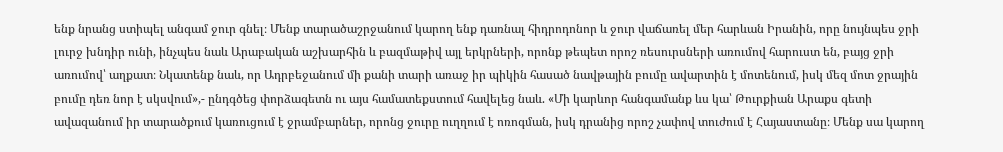ենք նրանց ստիպել անգամ ջուր գնել։ Մենք տարածաշրջանում կարող ենք դառնալ հիդրոդոնոր և ջուր վաճառել մեր հարևան Իրանին, որը նույնպես ջրի լուրջ խնդիր ունի, ինչպես նաև Արաբական աշխարհին և բազմաթիվ այլ երկրների, որոնք թեպետ որոշ ռեսուրսների առումով հարուստ են, բայց ջրի առումով՝ աղքատ։ Նկատենք նաև, որ Ադրբեջանում մի քանի տարի առաջ իր պիկին հասած նավթային բումը ավարտին է մոտենում, իսկ մեզ մոտ ջրային բումը դեռ նոր է սկսվում»,- ընդգծեց փորձագետն ու այս համատեքստում հավելեց նաև. «Մի կարևոր հանգամանք ևս կա՝ Թուրքիան Արաքս գետի ավազանում իր տարածքում կառուցում է ջրամբարներ, որոնց ջուրը ուղղում է ոռոգման, իսկ դրանից որոշ չափով տուժում է Հայաստանը։ Մենք սա կարող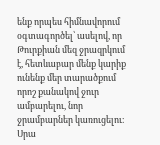ենք որպես հիմնավորում օգտագործել՝ ասելով, որ Թուրքիան մեզ ջրազրկում է, հետևաբար մենք կարիք ունենք մեր տարածքում որոշ քանակով ջուր ամբարելու, նոր ջրամբարներ կառուցելու։ Սրա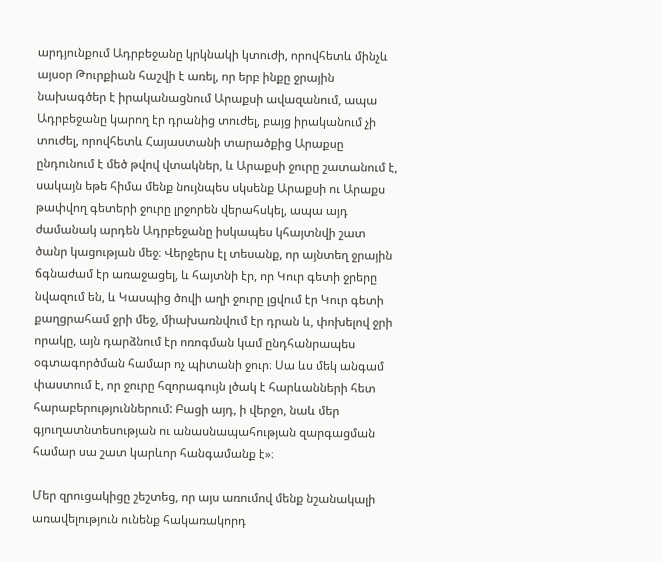արդյունքում Ադրբեջանը կրկնակի կտուժի, որովհետև մինչև այսօր Թուրքիան հաշվի է առել, որ երբ ինքը ջրային նախագծեր է իրականացնում Արաքսի ավազանում, ապա Ադրբեջանը կարող էր դրանից տուժել, բայց իրականում չի տուժել, որովհետև Հայաստանի տարածքից Արաքսը ընդունում է մեծ թվով վտակներ, և Արաքսի ջուրը շատանում է, սակայն եթե հիմա մենք նույնպես սկսենք Արաքսի ու Արաքս թափվող գետերի ջուրը լրջորեն վերահսկել, ապա այդ ժամանակ արդեն Ադրբեջանը իսկապես կհայտնվի շատ ծանր կացության մեջ։ Վերջերս էլ տեսանք, որ այնտեղ ջրային ճգնաժամ էր առաջացել, և հայտնի էր, որ Կուր գետի ջրերը նվազում են, և Կասպից ծովի աղի ջուրը լցվում էր Կուր գետի քաղցրահամ ջրի մեջ, միախառնվում էր դրան և, փոխելով ջրի որակը, այն դարձնում էր ոռոգման կամ ընդհանրապես օգտագործման համար ոչ պիտանի ջուր։ Սա ևս մեկ անգամ փաստում է, որ ջուրը հզորագույն լծակ է հարևանների հետ հարաբերություններում: Բացի այդ, ի վերջո, նաև մեր գյուղատնտեսության ու անասնապահության զարգացման համար սա շատ կարևոր հանգամանք է»։

Մեր զրուցակիցը շեշտեց, որ այս առումով մենք նշանակալի առավելություն ունենք հակառակորդ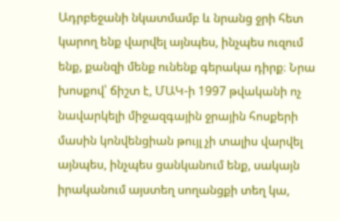Ադրբեջանի նկատմամբ և նրանց ջրի հետ կարող ենք վարվել այնպես, ինչպես ուզում ենք, քանզի մենք ունենք գերակա դիրք։ Նրա խոսքով՝ ճիշտ է, ՄԱԿ-ի 1997 թվականի ոչ նավարկելի միջազգային ջրային հոսքերի մասին կոնվենցիան թույլ չի տալիս վարվել այնպես, ինչպես ցանկանում ենք, սակայն իրականում այստեղ սողանցքի տեղ կա,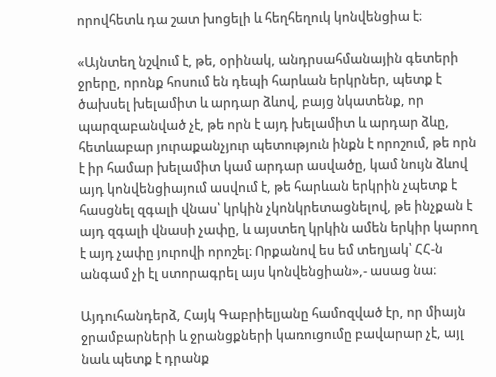որովհետև դա շատ խոցելի և հեղհեղուկ կոնվենցիա է։

«Այնտեղ նշվում է, թե, օրինակ, անդրսահմանային գետերի ջրերը, որոնք հոսում են դեպի հարևան երկրներ, պետք է ծախսել խելամիտ և արդար ձևով, բայց նկատենք, որ պարզաբանված չէ, թե որն է այդ խելամիտ և արդար ձևը, հետևաբար յուրաքանչյուր պետություն ինքն է որոշում, թե որն է իր համար խելամիտ կամ արդար ասվածը, կամ նույն ձևով այդ կոնվենցիայում ասվում է, թե հարևան երկրին չպետք է հասցնել զգալի վնաս՝ կրկին չկոնկրետացնելով, թե ինչքան է այդ զգալի վնասի չափը, և այստեղ կրկին ամեն երկիր կարող է այդ չափը յուրովի որոշել։ Որքանով ես եմ տեղյակ՝ ՀՀ-ն անգամ չի էլ ստորագրել այս կոնվենցիան»,- ասաց նա։

Այդուհանդերձ, Հայկ Գաբրիելյանը համոզված էր, որ միայն ջրամբարների և ջրանցքների կառուցումը բավարար չէ, այլ նաև պետք է դրանք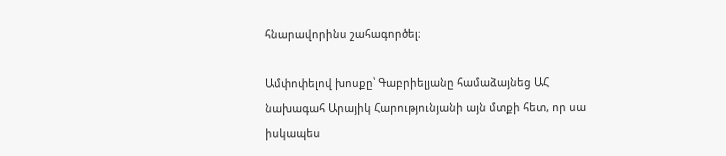հնարավորինս շահագործել։

Ամփոփելով խոսքը՝ Գաբրիելյանը համաձայնեց ԱՀ նախագահ Արայիկ Հարությունյանի այն մտքի հետ, որ սա իսկապես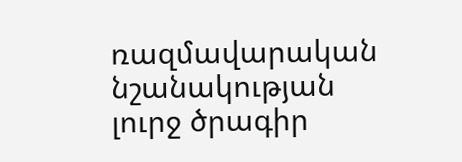ռազմավարական նշանակության լուրջ ծրագիր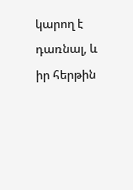կարող է դառնալ, և իր հերթին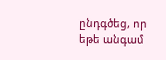ընդգծեց, որ եթե անգամ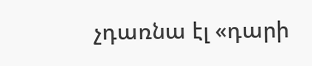չդառնա էլ «դարի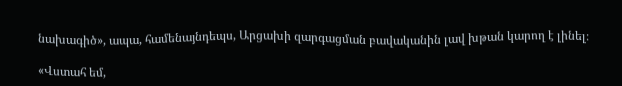նախագիծ», ապա, համենայնդեպս, Արցախի զարգացման բավականին լավ խթան կարող է լինել։

«Վստահ եմ,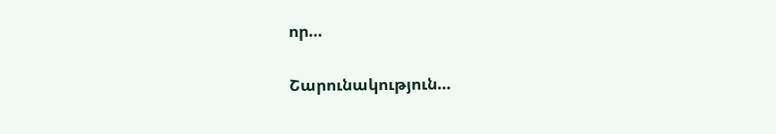որ…

Շարունակություն…